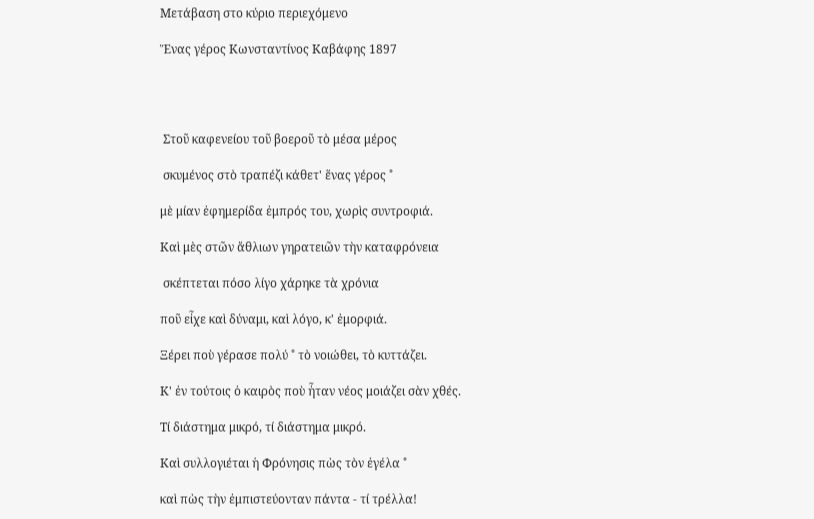Μετάβαση στο κύριο περιεχόμενο

Ἕνας γέρος Κωνσταντίνος Καβάφης 1897




 Στοῦ καφενείου τοῦ βοεροῦ τὸ μέσα μέρος

 σκυμένος στὸ τραπέζι κάθετ' ἕνας γέρος ˚

μὲ μίαν ἐφημερίδα ἐμπρός του, χωρὶς συντροφιά.

Καὶ μὲς στῶν ἄθλιων γηρατειῶν τὴν καταφρόνεια

 σκέπτεται πόσο λίγο χάρηκε τὰ χρόνια

ποῦ εἶχε καὶ δύναμι, καὶ λόγο, κ' ἐμορφιά.

Ξέρει ποὺ γέρασε πολύ ˚ τὸ νοιώθει, τὸ κυττάζει.

Κ' ἐν τούτοις ὁ καιρὸς ποὺ ἦταν νέος μοιάζει σὰν χθές.

Τί διάστημα μικρό, τί διάστημα μικρό.

Καὶ συλλογιέται ἡ Φρόνησις πὼς τὸν ἐγέλα ˚

καὶ πὼς τὴν ἐμπιστεύονταν πάντα - τί τρέλλα!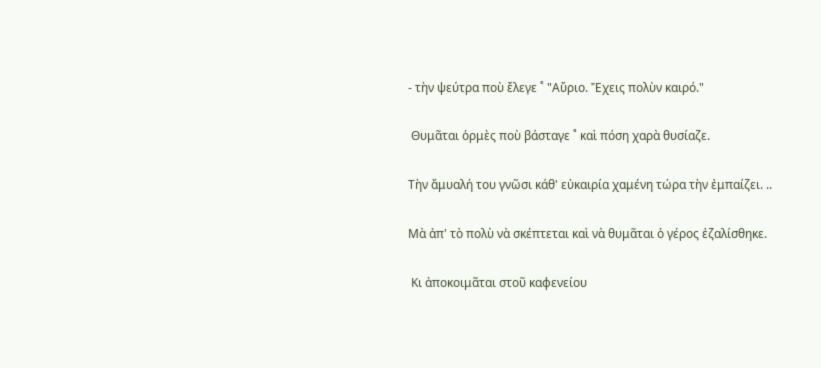- τὴν ψεύτρα ποὺ ἔλεγε ˚ "Αὔριο. Ἔχεις πολὺν καιρό."

 Θυμᾶται ὁρμὲς ποὺ βάσταγε ˚ καὶ πόση χαρὰ θυσίαζε.

Τὴν ἄμυαλή του γνῶσι κάθ' εὐκαιρία χαμένη τώρα τὴν ἐμπαίζει. ..

Μὰ ἀπ' τὸ πολὺ νὰ σκέπτεται καὶ νὰ θυμᾶται ὁ γέρος ἐζαλίσθηκε.

 Κι ἀποκοιμᾶται στοῦ καφενείου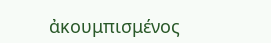ἀκουμπισμένος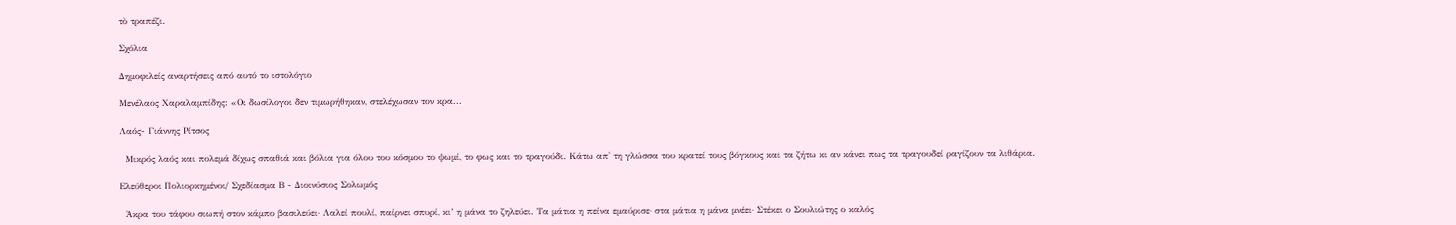τὸ τραπέζι.

Σχόλια

Δημοφιλείς αναρτήσεις από αυτό το ιστολόγιο

Μενέλαος Χαραλαμπίδης: «Οι δωσίλογοι δεν τιμωρήθηκαν, στελέχωσαν τον κρα...

Λαός- Γιάννης Ρίτσος

  Μικρός λαός και πολεμά δίχως σπαθιά και βόλια για όλου του κόσμου το ψωμί, το φως και το τραγούδι. Κάτω απ' τη γλώσσα του κρατεί τους βόγκους και τα ζήτω κι αν κάνει πως τα τραγουδεί ραγίζουν τα λιθάρια.

Ελεύθεροι Πολιορκημένοι/ Σχεδίασμα Β - Διοινύσιος Σολωμός

  Άκρα του τάφου σιωπή στον κάμπο βασιλεύει· Λαλεί πουλί, παίρνει σπυρί, κι’ η μάνα το ζηλεύει. Τα μάτια η πείνα εμαύρισε· στα μάτια η μάνα μνέει· Στέκει ο Σουλιώτης ο καλός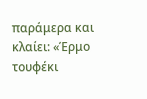παράμερα και κλαίει: «Έρμο τουφέκι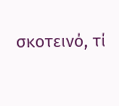σκοτεινό, τί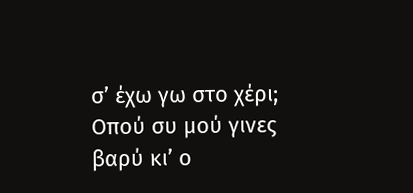σ’ έχω γω στο χέρι; Οπού συ μού γινες βαρύ κι’ ο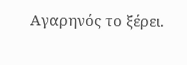Αγαρηνός το ξέρει.